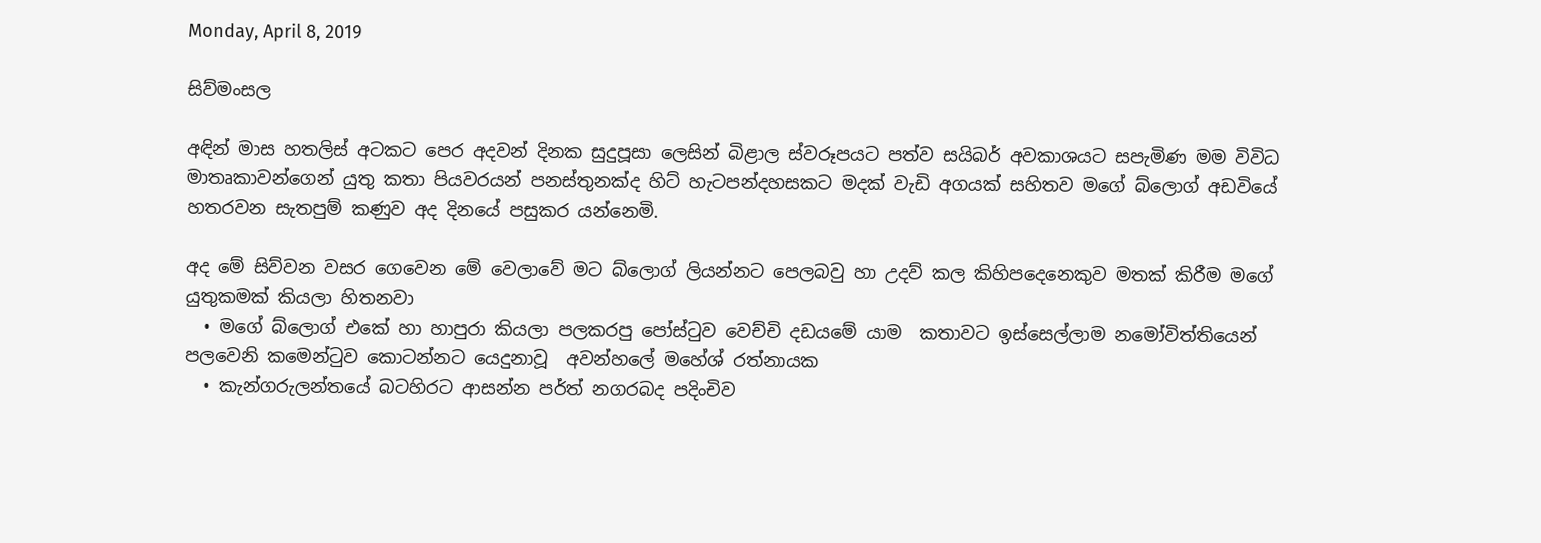Monday, April 8, 2019

සිව්මංසල

අඳින් මාස හතලිස් අටකට පෙර අදවන් දිනක සුදුපූසා ලෙසින් බිළාල ස්වරූපයට පත්ව සයිබර් අවකාශයට සපැමිණ මම විවිධ මාතෘකාවන්ගෙන් යුතු කතා පියවරයන් පනස්තුනක්ද හිට් හැටපන්දහසකට මදක් වැඩි අගයක් සහිතව මගේ බ්ලොග් අඩවියේ හතරවන සැතපුම් කණුව අද දිනයේ පසුකර යන්නෙමි.

අද මේ සිව්වන වසර ගෙවෙන මේ වෙලාවේ මට බ්ලොග් ලියන්නට පෙලබවු හා උදව් කල කිහිපදෙනෙකුව මතක් කිරීම මගේ යුතුකමක් කියලා හිතනවා
  • මගේ බ්ලොග් එකේ හා හාපුරා කියලා පලකරපු පෝස්ටුව වෙච්චි දඩයමේ යාම  කතාවට ඉස්සෙල්ලාම නමෝවිත්තියෙන් පලවෙනි කමෙන්ටුව කොටන්නට යෙදුනාවූ  අවන්හලේ මහේශ් රත්නායක
  • කැන්ගරුලන්තයේ බටහිරට ආසන්න පර්ත් නගරබද පදිංචිව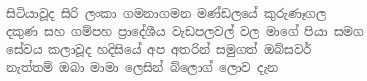සිටියාවූද සිරි ලංකා ගමනාගමන මණ්ඩලයේ කුරුණෑගල දකුණ සහ ගම්පහ ප්‍රාදේශීය වැඩපලවල් වල මාගේ පියා සමග සේවය කලාවූද හදිසියේ අප අතරින් සමුගත් ඔබ්සවර් නැත්තම් ඔබා මාමා ලෙසින් බ්ලොග් ලොව දැන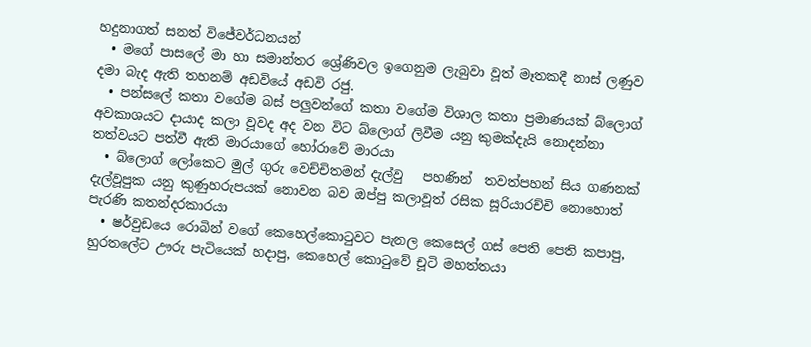හදුනාගත් සනත් විජේවර්ධනයන්
  • මගේ පාසලේ මා හා සමාන්තර ශ්‍රේණිවල ඉගෙනුම ලැබුවා වූත් මෑතකදී නාස් ලණුව දමා බැද ඇති තහනම් අඩවියේ අඩවි රජු.
  • පන්සලේ කතා වගේම බස් පලුවන්ගේ කතා වගේම විශාල කතා ප්‍ර‍මාණයක් බ්ලොග් අවකාශයට දායාද කලා වූවද අද වන විට බ්ලොග් ලිවීම යනු කුමක්දැයි නොදන්නා තත්වයට පත්වී ඇති මාරයාගේ හෝරාවේ මාරයා
  • බ්ලොග් ලෝකෙට මුල් ගුරු වෙච්චිතමන් දැල්වු   පහණින්  තවත්පහන් සිය ගණනක් දැල්වූපුක යනු කුණුහරුපයක් නොවන බව ඔප්පු කලාවූත් රසික සූරියාරච්චි නොහොත් පැරණි කතන්දරකාරයා
  • ෂර්වුඩයෙ රොබින් වගේ කෙහෙල්කොටුවට පැනල කෙසෙල් ගස් පෙති පෙති කපාපු, හුරතලේට ඌරු පැටියෙක් හදාපු, කෙහෙල් කොටුවේ චූටි මහත්තයා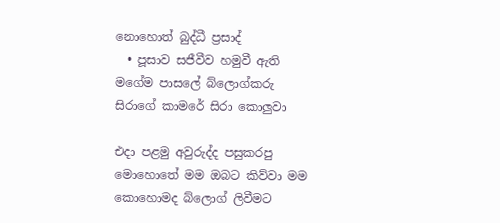නොහොත් බුද්ධී ප්‍රසාද්
  • පූසාව සජීවීව හමුවී ඇති මගේම පාසලේ බ්ලොග්කරු සිරාගේ කාමරේ සිරා කොලුවා

එදා පළමු අවුරුද්ද පසුකරපු මොහොතේ මම ඔබට කිව්වා මම කොහොමද බ්ලොග් ලිවීමට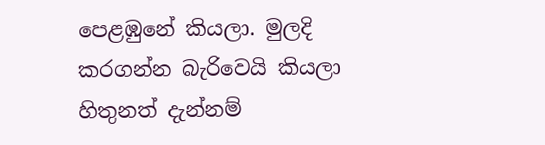පෙළඹුනේ කියලා. මුලදි කරගන්න බැරිවෙයි කියලා හිතුනත් දැන්නම්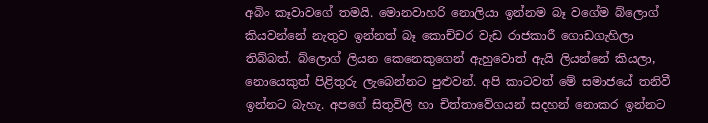අබිං කෑවාවගේ තමයි. මොනවාහරි නොලියා ඉන්නම බෑ වගේම බ්ලොග් කියවන්නේ නැතුව ඉන්නත් බෑ කොච්චර වැඩ රාජකාරී ගොඩගැහිලා තිබ්බත්. බ්ලොග් ලියන කෙනෙකුගෙන් ඇහුවොත් ඇයි ලියන්නේ කියලා, නොයෙකුත් පිළිතුරු ලැබෙන්නට පුළුවන්. අපි කාටවත් මේ සමාජයේ තනිවී ඉන්නට බැහැ. අපගේ සිතුවිලි හා චිත්තාවේගයන් සදහන් නොකර ඉන්නට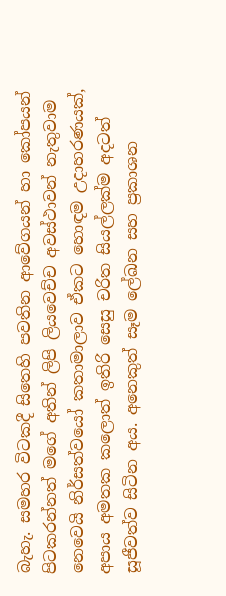බැහැ. සමහර විටකදී සිතෙහි පවතින ආවේගයන් හා කෝපයන් පිටකරන්නත් මගේ අතින් ලිපි ලියවෙච්ච අවස්ථාවන් නැතුවාම නෙවෙයි නිර්සත්වයෝ කතාමාලාව ඒකට හොඳම උදාහරණයක්, අපාය අමතක කලොත් ඉතිරි සෙසු චරිත සියල්ලක්ම අදටත් සූජීවත්ව සිටින අය. අනෙකුත් සෑම ලේඛන සහ ප්‍රකාශන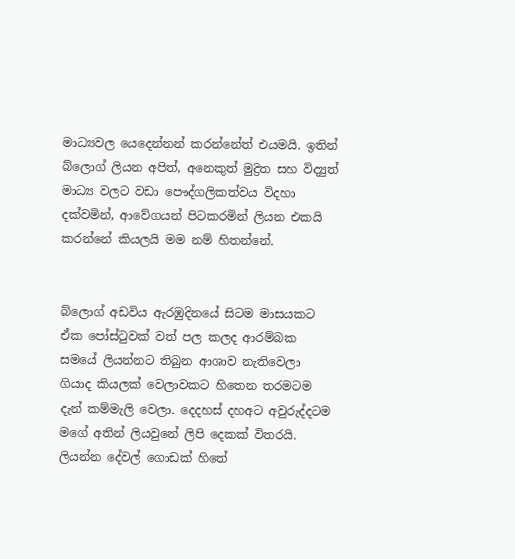මාධ්‍යවල යෙදෙන්නන් කරන්නේත් එයමයි. ඉතින් බ්ලොග් ලියන අපිත්, අනෙකුත් මුද්‍රිත සහ විද්‍යුත් මාධ්‍ය වලට වඩා පෞද්ගලිකත්වය විදහා දක්වමින්, ආවේගයන් පිටකරමින් ලියන එකයි කරන්නේ කියලයි මම නම් හිතන්නේ.


බ්ලොග් අඩවිය ඇරඹුදිනයේ සිටම මාසයකට ඒක පෝස්ටුවක් වත් පල කලද ආරම්බක සමයේ ලියන්නට තිබුන ආශාව නැතිවෙලා ගියාද කියලක් වෙලාවකට හිතෙන තරමටම දැන් කම්මැලි වෙලා. දෙදහස් දහඅට අවුරුද්දටම මගේ අතින් ලියවුනේ ලිපි දෙකක් විතරයි. ලියන්න දේවල් ගොඩක් හිතේ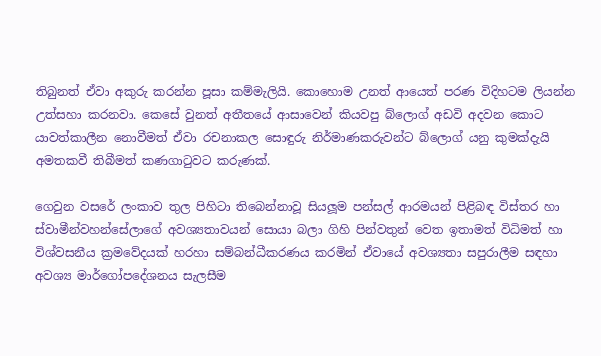තිබුනත් ඒවා අකුරු කරන්න පූසා කම්මැලියි. කොහොම උනත් ආයෙත් පරණ විදිහටම ලියන්න උත්සහා කරනවා. කෙසේ වුනත් අතීතයේ ආසාවෙන් කියවපු බ්ලොග් අඩවි අදවන කොට යාවත්කාලීන නොවීමත් ඒවා රචනාකල සොඳුරු නිර්මාණකරුවන්ට බ්ලොග් යනු කුමක්දැයි අමතකවී තිබීමත් කණගාටුවට කරුණක්.

ගෙවුන වසරේ ලංකාව තුල පිහිටා තිබෙන්නාවූ සියලූම පන්සල් ආරමයන් පිළිබඳ විස්තර හා ස්වාමීන්වහන්සේලාගේ අවශ්‍යතාවයන් සොයා බලා ගිහි පින්වතුන් වෙත ඉතාමත් විධිමත් හා විශ්වසනීය ක්‍රමවේදයක් හරහා සම්බන්ධීකරණය කරමින් ඒවායේ අවශ්‍යතා සපුරාලීම සඳහා අවශ්‍ය මාර්ගෝපදේශනය සැලසීම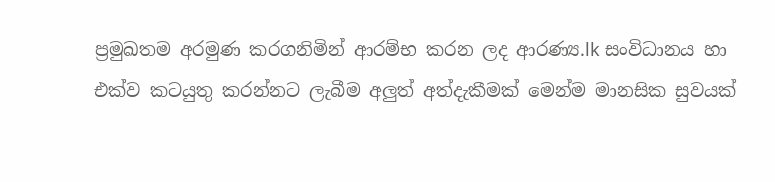ප්‍රමුඛතම අරමුණ කරගනිමින් ආරම්භ කරන ලද ආරණ්‍ය.lk සංවිධානය හා එක්ව කටයුතු කරන්නට ලැබීම අලුත් අත්දැකීමක් මෙන්ම මානසික සුවයක්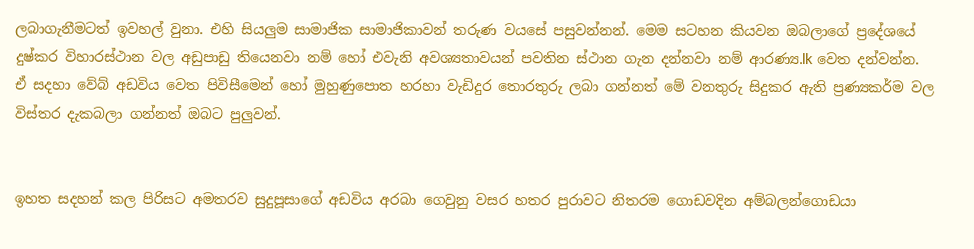ලබාගැනීමටත් ඉවහල් වුනා. එහි සියලුම සාමාජික සාමාජිකාවන් තරුණ වයසේ පසුවන්නන්. මෙම සටහන කියවන ඔබලාගේ ප්‍රදේශයේ දුෂ්කර විහාරස්ථාන වල අඩුපාඩු තියෙනවා නම් හෝ එවැනි අවශ්‍යතාවයන් පවතින ස්ථාන ගැන දන්නවා නම් ආරණ්‍ය.lk වෙත දන්වන්න. ඒ සදහා වේබ් අඩවිය වෙත පිවිසීමෙන් හෝ මුහුණුපොත හරහා වැඩිදුර තොරතුරු ලබා ගන්නත් මේ වනතුරු සිදුකර ඇති ප්‍රණ්‍යකර්ම වල විස්තර දැකබලා ගන්නත් ඔබට පුලුවන්.


ඉහත සදහන් කල පිරිසට අමතරව සුදුපූසාගේ අඩවිය අරබා ගෙවුනු වසර හතර පුරාවට නිතරම ගොඩවදින අම්බලන්ගොඩයා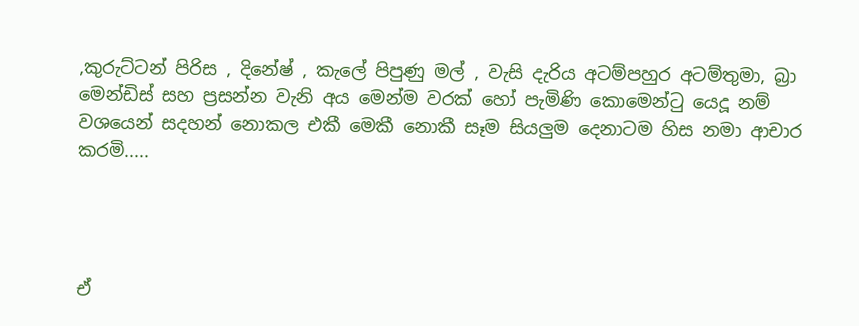,කුරුට්ටන් පිරිස , දිනේෂ් , කැලේ පිපුණු මල් , වැසි දැරිය අටම්පහුර අටම්තුමා, බ්‍රා මෙන්ඩිස් සහ ප්‍ර‍සන්න වැනි අය මෙන්ම වරක් හෝ පැමිණි කොමෙන්ටු යෙදූ නම් වශයෙන් සදහන් නොකල එකී මෙකී නොකී සෑම සියලුම දෙනාටම හිස නමා ආචාර කරමි.....




ඒ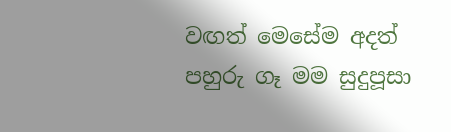වඟත් මෙසේම අදත් පහුරු ගෑ මම සුදුපූසා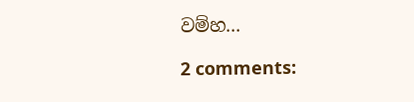වම්හ...

2 comments: